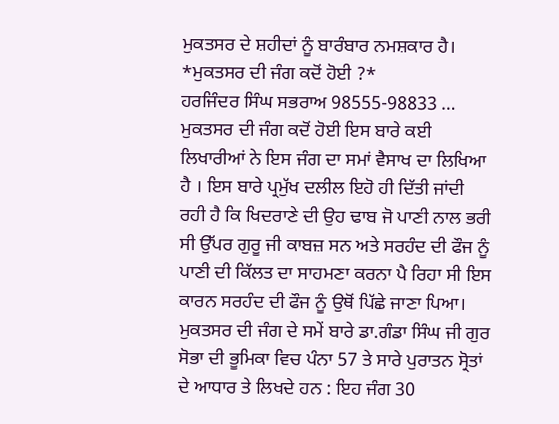ਮੁਕਤਸਰ ਦੇ ਸ਼ਹੀਦਾਂ ਨੂੰ ਬਾਰੰਬਾਰ ਨਮਸ਼ਕਾਰ ਹੈ।
*ਮੁਕਤਸਰ ਦੀ ਜੰਗ ਕਦੋਂ ਹੋਈ ?*
ਹਰਜਿੰਦਰ ਸਿੰਘ ਸਭਰਾਅ 98555-98833 …
ਮੁਕਤਸਰ ਦੀ ਜੰਗ ਕਦੋਂ ਹੋਈ ਇਸ ਬਾਰੇ ਕਈ ਲਿਖਾਰੀਆਂ ਨੇ ਇਸ ਜੰਗ ਦਾ ਸਮਾਂ ਵੈਸਾਖ ਦਾ ਲਿਖਿਆ ਹੈ । ਇਸ ਬਾਰੇ ਪ੍ਰਮੁੱਖ ਦਲੀਲ ਇਹੋ ਹੀ ਦਿੱਤੀ ਜਾਂਦੀ ਰਹੀ ਹੈ ਕਿ ਖਿਦਰਾਣੇ ਦੀ ਉਹ ਢਾਬ ਜੋ ਪਾਣੀ ਨਾਲ ਭਰੀ ਸੀ ਉੱਪਰ ਗੁਰੂ ਜੀ ਕਾਬਜ਼ ਸਨ ਅਤੇ ਸਰਹੰਦ ਦੀ ਫੌਜ ਨੂੰ ਪਾਣੀ ਦੀ ਕਿੱਲਤ ਦਾ ਸਾਹਮਣਾ ਕਰਨਾ ਪੈ ਰਿਹਾ ਸੀ ਇਸ ਕਾਰਨ ਸਰਹੰਦ ਦੀ ਫੌਜ ਨੂੰ ਉਥੋਂ ਪਿੱਛੇ ਜਾਣਾ ਪਿਆ।
ਮੁਕਤਸਰ ਦੀ ਜੰਗ ਦੇ ਸਮੇਂ ਬਾਰੇ ਡਾ.ਗੰਡਾ ਸਿੰਘ ਜੀ ਗੁਰ ਸੋਭਾ ਦੀ ਭੂਮਿਕਾ ਵਿਚ ਪੰਨਾ 57 ਤੇ ਸਾਰੇ ਪੁਰਾਤਨ ਸ੍ਰੋਤਾਂ ਦੇ ਆਧਾਰ ਤੇ ਲਿਖਦੇ ਹਨ : ਇਹ ਜੰਗ 30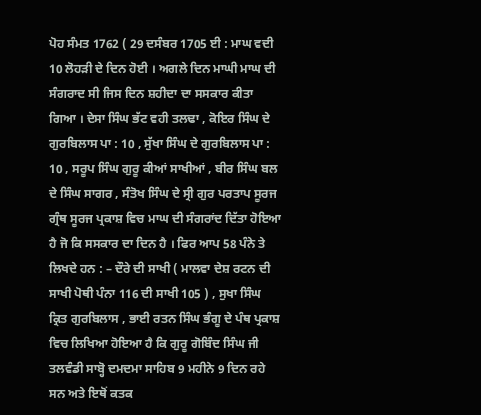ਪੋਹ ਸੰਮਤ 1762 ( 29 ਦਸੰਬਰ 1705 ਈ : ਮਾਘ ਵਦੀ 10 ਲੋਹੜੀ ਦੇ ਦਿਨ ਹੋਈ । ਅਗਲੇ ਦਿਨ ਮਾਘੀ ਮਾਘ ਦੀ ਸੰਗਰਾਦ ਸੀ ਜਿਸ ਦਿਨ ਸ਼ਹੀਦਾ ਦਾ ਸਸਕਾਰ ਕੀਤਾ ਗਿਆ । ਦੇਸਾ ਸਿੰਘ ਭੱਟ ਵਹੀ ਤਲਢਾ , ਕੋਇਰ ਸਿੰਘ ਦੇ ਗੁਰਬਿਲਾਸ ਪਾ : 10 , ਸੁੱਖਾ ਸਿੰਘ ਦੇ ਗੁਰਬਿਲਾਸ ਪਾ : 10 , ਸਰੂਪ ਸਿੰਘ ਗੁਰੂ ਕੀਆਂ ਸਾਖੀਆਂ , ਬੀਰ ਸਿੰਘ ਬਲ ਦੇ ਸਿੰਘ ਸਾਗਰ , ਸੰਤੋਖ ਸਿੰਘ ਦੇ ਸ੍ਰੀ ਗੁਰ ਪਰਤਾਪ ਸੂਰਜ ਗ੍ਰੰਥ ਸੂਰਜ ਪ੍ਰਕਾਸ਼ ਵਿਚ ਮਾਘ ਦੀ ਸੰਗਰਾਂਦ ਦਿੱਤਾ ਹੋਇਆ ਹੈ ਜੋ ਕਿ ਸਸਕਾਰ ਦਾ ਦਿਨ ਹੈ । ਫਿਰ ਆਪ 58 ਪੰਨੇ ਤੇ ਲਿਖਦੇ ਹਨ : – ਦੌਰੇ ਦੀ ਸਾਖੀ ( ਮਾਲਵਾ ਦੇਸ਼ ਰਟਨ ਦੀ ਸਾਖੀ ਪੋਥੀ ਪੰਨਾ 116 ਦੀ ਸਾਖੀ 105 ) , ਸੁਖਾ ਸਿੰਘ ਕ੍ਰਿਤ ਗੁਰਬਿਲਾਸ , ਭਾਈ ਰਤਨ ਸਿੰਘ ਭੰਗੂ ਦੇ ਪੰਥ ਪ੍ਰਕਾਸ਼ ਵਿਚ ਲਿਖਿਆ ਹੋਇਆ ਹੈ ਕਿ ਗੁਰੂ ਗੋਬਿੰਦ ਸਿੰਘ ਜੀ ਤਲਵੰਡੀ ਸਾਬ੍ਹੋ ਦਮਦਮਾ ਸਾਹਿਬ 9 ਮਹੀਨੇ 9 ਦਿਨ ਰਹੇ ਸਨ ਅਤੇ ਇਥੋਂ ਕਤਕ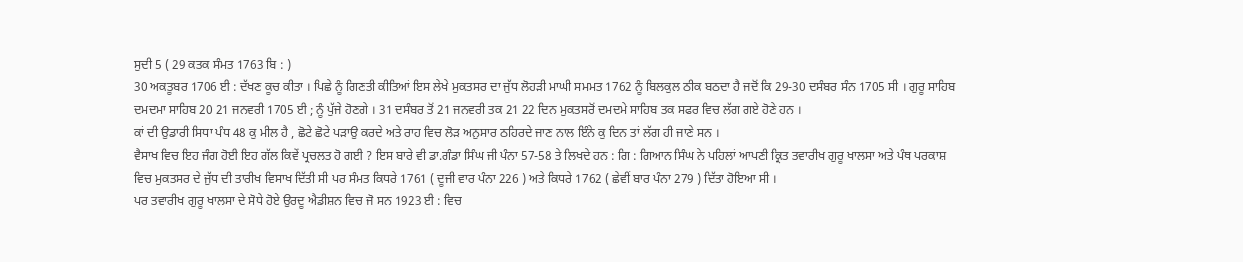ਸੁਦੀ 5 ( 29 ਕਤਕ ਸੰਮਤ 1763 ਬਿ : )
30 ਅਕਤੂਬਰ 1706 ਈ : ਦੱਖਣ ਕੂਚ ਕੀਤਾ । ਪਿਛੇ ਨੂੰ ਗਿਣਤੀ ਕੀਤਿਆਂ ਇਸ ਲੇਖੇ ਮੁਕਤਸਰ ਦਾ ਜੁੱਧ ਲੋਹੜੀ ਮਾਘੀ ਸਮਮਤ 1762 ਨੂੰ ਬਿਲਕੁਲ ਠੀਕ ਬਠਦਾ ਹੈ ਜਦੋਂ ਕਿ 29-30 ਦਸੰਬਰ ਸੰਨ 1705 ਸੀ । ਗੁਰੂ ਸਾਹਿਬ ਦਮਦਮਾ ਸਾਹਿਬ 20 21 ਜਨਵਰੀ 1705 ਈ ; ਨੂੰ ਪੁੱਜੇ ਹੋਣਗੇ । 31 ਦਸੰਬਰ ਤੋਂ 21 ਜਨਵਰੀ ਤਕ 21 22 ਦਿਨ ਮੁਕਤਸਰੋਂ ਦਮਦਮੇ ਸਾਹਿਬ ਤਕ ਸਫਰ ਵਿਚ ਲੱਗ ਗਏ ਹੋਣੇ ਹਨ ।
ਕਾਂ ਦੀ ਉਡਾਰੀ ਸਿਧਾ ਪੰਧ 48 ਕੁ ਮੀਲ ਹੈ , ਛੋਟੇ ਛੋਟੇ ਪੜਾਉ ਕਰਦੇ ਅਤੇ ਰਾਹ ਵਿਚ ਲੋੜ ਅਨੁਸਾਰ ਠਹਿਰਦੇ ਜਾਣ ਨਾਲ ਇੰਨੇ ਕੁ ਦਿਨ ਤਾਂ ਲੱਗ ਹੀ ਜਾਣੇ ਸਨ ।
ਵੈਸਾਖ ਵਿਚ ਇਹ ਜੰਗ ਹੋਈ ਇਹ ਗੱਲ ਕਿਵੇਂ ਪ੍ਰਚਲਤ ਹੋ ਗਈ ? ਇਸ ਬਾਰੇ ਵੀ ਡਾ.ਗੰਡਾ ਸਿੰਘ ਜੀ ਪੰਨਾ 57-58 ਤੇ ਲਿਖਦੇ ਹਨ : ਗਿ : ਗਿਆਨ ਸਿੰਘ ਨੇ ਪਹਿਲਾਂ ਆਪਣੀ ਕ੍ਰਿਤ ਤਵਾਰੀਖ ਗੁਰੂ ਖਾਲਸਾ ਅਤੇ ਪੰਥ ਪਰਕਾਸ਼ ਵਿਚ ਮੁਕਤਸਰ ਦੇ ਜੁੱਧ ਦੀ ਤਾਰੀਖ ਵਿਸਾਖ ਦਿੱਤੀ ਸੀ ਪਰ ਸੰਮਤ ਕਿਧਰੇ 1761 ( ਦੂਜੀ ਵਾਰ ਪੰਨਾ 226 ) ਅਤੇ ਕਿਧਰੇ 1762 ( ਛੇਵੀਂ ਬਾਰ ਪੰਨਾ 279 ) ਦਿੱਤਾ ਹੋਇਆ ਸੀ ।
ਪਰ ਤਵਾਰੀਖ ਗੁਰੂ ਖਾਲਸਾ ਦੇ ਸੋਧੇ ਹੋਏ ਉਰਦੂ ਐਡੀਸ਼ਨ ਵਿਚ ਜੋ ਸਨ 1923 ਈ : ਵਿਚ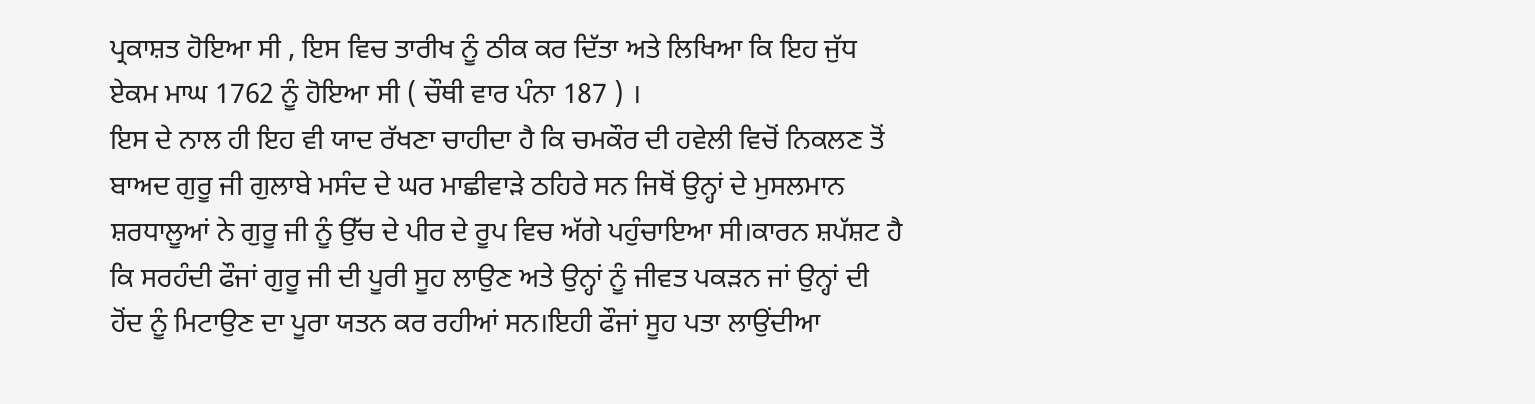ਪ੍ਰਕਾਸ਼ਤ ਹੋਇਆ ਸੀ , ਇਸ ਵਿਚ ਤਾਰੀਖ ਨੂੰ ਠੀਕ ਕਰ ਦਿੱਤਾ ਅਤੇ ਲਿਖਿਆ ਕਿ ਇਹ ਜੁੱਧ ਏਕਮ ਮਾਘ 1762 ਨੂੰ ਹੋਇਆ ਸੀ ( ਚੌਥੀ ਵਾਰ ਪੰਨਾ 187 ) ।
ਇਸ ਦੇ ਨਾਲ ਹੀ ਇਹ ਵੀ ਯਾਦ ਰੱਖਣਾ ਚਾਹੀਦਾ ਹੈ ਕਿ ਚਮਕੌਰ ਦੀ ਹਵੇਲੀ ਵਿਚੋਂ ਨਿਕਲਣ ਤੋਂ ਬਾਅਦ ਗੁਰੂ ਜੀ ਗੁਲਾਬੇ ਮਸੰਦ ਦੇ ਘਰ ਮਾਛੀਵਾੜੇ ਠਹਿਰੇ ਸਨ ਜਿਥੋਂ ਉਨ੍ਹਾਂ ਦੇ ਮੁਸਲਮਾਨ ਸ਼ਰਧਾਲੂਆਂ ਨੇ ਗੁਰੂ ਜੀ ਨੂੰ ਉੱਚ ਦੇ ਪੀਰ ਦੇ ਰੂਪ ਵਿਚ ਅੱਗੇ ਪਹੁੰਚਾਇਆ ਸੀ।ਕਾਰਨ ਸ਼ਪੱਸ਼ਟ ਹੈ ਕਿ ਸਰਹੰਦੀ ਫੌਜਾਂ ਗੁਰੂ ਜੀ ਦੀ ਪੂਰੀ ਸੂਹ ਲਾਉਣ ਅਤੇ ਉਨ੍ਹਾਂ ਨੂੰ ਜੀਵਤ ਪਕੜਨ ਜਾਂ ਉਨ੍ਹਾਂ ਦੀ ਹੋਂਦ ਨੂੰ ਮਿਟਾਉਣ ਦਾ ਪੂਰਾ ਯਤਨ ਕਰ ਰਹੀਆਂ ਸਨ।ਇਹੀ ਫੌਜਾਂ ਸੂਹ ਪਤਾ ਲਾਉਂਦੀਆ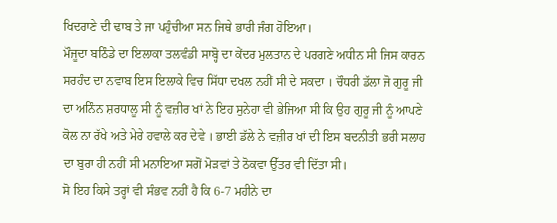ਖਿਦਰਾਣੇ ਦੀ ਢਾਬ ਤੇ ਜਾ ਪਹੁੰਚੀਆ ਸਨ ਜਿਥੇ ਭਾਰੀ ਜੰਗ ਹੋਇਆ।
ਮੌਜੂਦਾ ਬਠਿੰਡੇ ਦਾ ਇਲਾਕਾ ਤਲਵੰਡੀ ਸਾਬ੍ਹੋ ਦਾ ਕੇਂਦਰ ਮੁਲਤਾਨ ਦੇ ਪਰਗਣੇ ਅਧੀਨ ਸੀ ਜਿਸ ਕਾਰਨ ਸਰਹੰਦ ਦਾ ਨਵਾਬ ਇਸ ਇਲਾਕੇ ਵਿਚ ਸਿੱਧਾ ਦਖਲ ਨਹੀਂ ਸੀ ਦੇ ਸਕਦਾ । ਚੌਧਰੀ ਡੱਲਾ ਜੋ ਗੁਰੂ ਜੀ ਦਾ ਅਨਿੰਨ ਸ਼ਰਧਾਲੂ ਸੀ ਨੂੰ ਵਜ਼ੀਰ ਖਾਂ ਨੇ ਇਹ ਸੁਨੇਹਾ ਵੀ ਭੇਜਿਆ ਸੀ ਕਿ ਉਹ ਗੁਰੂ ਜੀ ਨੂੰ ਆਪਣੇ ਕੋਲ ਨਾ ਰੱਖੇ ਅਤੇ ਮੇਰੇ ਹਵਾਲੇ ਕਰ ਦੇਵੇ । ਭਾਈ ਡੱਲੇ ਨੇ ਵਜ਼ੀਰ ਖਾਂ ਦੀ ਇਸ ਬਦਨੀਤੀ ਭਰੀ ਸਲਾਹ ਦਾ ਬੁਰਾ ਹੀ ਨਹੀਂ ਸੀ ਮਨਾਇਆ ਸਗੋਂ ਮੋੜਵਾਂ ਤੇ ਠੋਕਵਾ ਉੱਤਰ ਵੀ ਦਿੱਤਾ ਸੀ।
ਸੋ ਇਹ ਕਿਸੇ ਤਰ੍ਹਾਂ ਵੀ ਸੰਭਵ ਨਹੀਂ ਹੈ ਕਿ 6-7 ਮਹੀਨੇ ਦਾ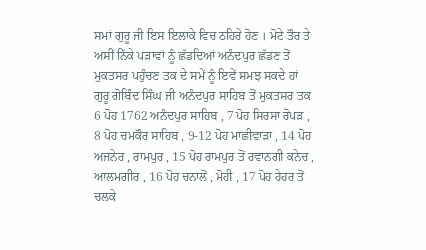ਸਮਾਂ ਗੁਰੂ ਜੀ ਇਸ ਇਲਾਕੇ ਵਿਚ ਠਹਿਰੇ ਹੋਣ । ਮੋਟੇ ਤੌਰ ਤੇ ਅਸੀਂ ਨਿੱਕੇ ਪੜਾਵਾਂ ਨੂੰ ਛੱਡਦਿਆਂ ਅਨੰਦਪੁਰ ਛੱਡਣ ਤੋਂ ਮੁਕਤਸਰ ਪਹੁੰਚਣ ਤਕ ਦੇ ਸਮੇਂ ਨੂੰ ਇਵੇਂ ਸਮਝ ਸਕਦੇ ਹਾਂ
ਗੁਰੂ ਗੋਬਿੰਦ ਸਿੰਘ ਜੀ ਅਨੰਦਪੁਰ ਸਾਹਿਬ ਤੋਂ ਮੁਕਤਸਰ ਤਕ
6 ਪੋਹ 1762 ਅਨੰਦਪੁਰ ਸਾਹਿਬ , 7 ਪੋਹ ਸਿਰਸਾ ਰੋਪੜ ,
8 ਪੋਹ ਚਮਕੌਰ ਸਾਹਿਬ , 9-12 ਪੋਹ ਮਾਛੀਵਾੜਾ , 14 ਪੋਹ ਅਜਨੇਰ , ਰਾਮਪੁਰ , 15 ਪੋਹ ਰਾਮਪੁਰ ਤੋਂ ਰਵਾਨਗੀ ਕਨੇਚ , ਆਲਮਗੀਰ , 16 ਪੋਹ ਚਨਾਲੋਂ , ਮੋਹੀ , 17 ਪੋਹ ਹੇਹਰ ਤੋਂ ਚਲਕੇ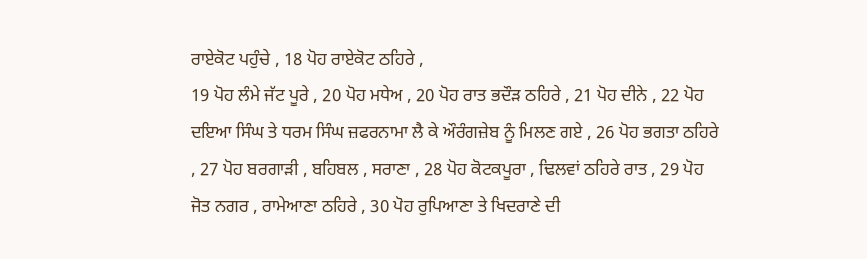ਰਾਏਕੋਟ ਪਹੁੰਚੇ , 18 ਪੋਹ ਰਾਏਕੋਟ ਠਹਿਰੇ ,
19 ਪੋਹ ਲੰਮੇ ਜੱਟ ਪੂਰੇ , 20 ਪੋਹ ਮਧੇਅ , 20 ਪੋਹ ਰਾਤ ਭਦੌੜ ਠਹਿਰੇ , 21 ਪੋਹ ਦੀਨੇ , 22 ਪੋਹ ਦਇਆ ਸਿੰਘ ਤੇ ਧਰਮ ਸਿੰਘ ਜ਼ਫਰਨਾਮਾ ਲੈ ਕੇ ਔਰੰਗਜ਼ੇਬ ਨੂੰ ਮਿਲਣ ਗਏ , 26 ਪੋਹ ਭਗਤਾ ਠਹਿਰੇ , 27 ਪੋਹ ਬਰਗਾੜੀ , ਬਹਿਬਲ , ਸਰਾਣਾ , 28 ਪੋਹ ਕੋਟਕਪੂਰਾ , ਢਿਲਵਾਂ ਠਹਿਰੇ ਰਾਤ , 29 ਪੋਹ ਜੋਤ ਨਗਰ , ਰਾਮੇਆਣਾ ਠਹਿਰੇ , 30 ਪੋਹ ਰੁਪਿਆਣਾ ਤੇ ਖਿਦਰਾਣੇ ਦੀ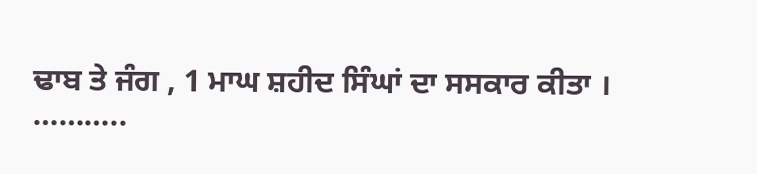ਢਾਬ ਤੇ ਜੰਗ , 1 ਮਾਘ ਸ਼ਹੀਦ ਸਿੰਘਾਂ ਦਾ ਸਸਕਾਰ ਕੀਤਾ ।
………..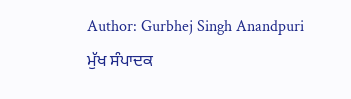Author: Gurbhej Singh Anandpuri
ਮੁੱਖ ਸੰਪਾਦਕ